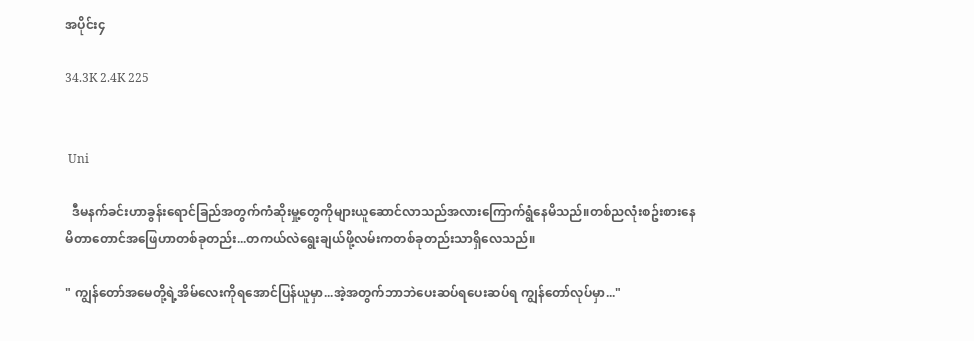အပိုင်း၄

34.3K 2.4K 225


 Uni

  ဒီမနက်ခင်းဟာခွန်းရောင်ခြည်အတွက်ကံဆိုးမှု့တွေကိုများယူဆောင်လာသည်အလားကြောက်ရွံနေမိသည်။တစ်ညလုံးစဥ်းစားနေမိတာတောင်အဖြေဟာတစ်ခုတည်း...တကယ်လဲရွေးချယ်ဖို့လမ်းကတစ်ခုတည်းသာရှိလေသည်။

" ကျွန်တော်အမေတို့ရဲ့အိမ်လေးကိုရအောင်ပြန်ယူမှာ...အဲ့အတွက်ဘာဘဲပေးဆပ်ရပေးဆပ်ရ ကျွန်တော်လုပ်မှာ..."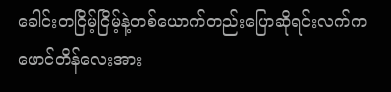ခေါင်းတငြိမ့်ငြိမ့်နဲ့တစ်ယောက်တည်းပြောဆိုရင်းလက်ကဖောင်တိန်လေးအား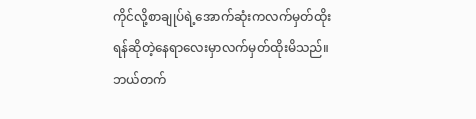ကိုင်လို့စာချုပ်ရဲ့အောက်ဆုံးကလက်မှတ်ထိုးရန်ဆိုတဲ့နေရာလေးမှာလက်မှတ်ထိုးမိသည်။ဘယ်တက်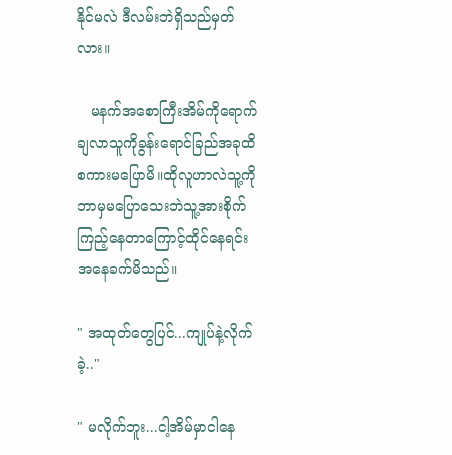နိုင်မလဲ ဒီလမ်းဘဲရှိသည်မှတ်လား။

   မနက်အစောကြီးအိမ်ကိုရောက်ချလာသူကိုခွန်းရောင်ခြည်အခုထိစကားမပြောမိ။ထိုလူဟာလဲသူ့ကိုဘာမှမပြောသေးဘဲသူ့အားစိုက်ကြည့်နေတာကြောင့်ထိုင်နေရင်းအနေခက်မိသည်။

" အထုတ်တွေပြင်...ကျုပ်နဲ့လိုက်ခဲ့.."

" မလိုက်ဘူး...ငါ့အိမ်မှာငါနေ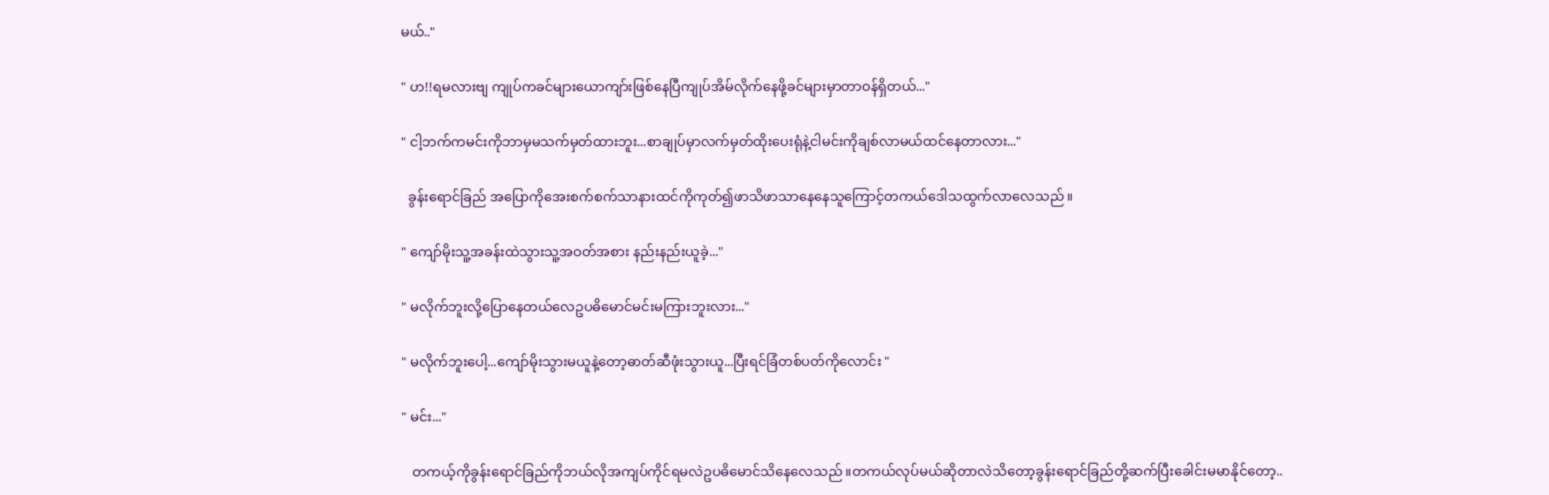မယ်.."

" ဟ!!ရမလားဗျ ကျုပ်ကခင်များယောကျာ်းဖြစ်နေပြီကျုပ်အိမ်လိုက်နေဖို့ခင်များမှာတာဝန်ရှိတယ်..."

" ငါ့ဘက်ကမင်းကိုဘာမှမသက်မှတ်ထားဘူး...စာချုပ်မှာလက်မှတ်ထိုးပေးရုံနဲ့ငါမင်းကိုချစ်လာမယ်ထင်နေတာလား..."

  ခွန်းရောင်ခြည် အပြောကိုအေးစက်စက်သာနားထင်ကိုကုတ်၍ဖာသိဖာသာနေနေသူကြောင့်တကယ်ဒေါသထွက်လာလေသည်။

" ကျော်မိုးသူ့အခန်းထဲသွားသူ့အဝတ်အစား နည်းနည်းယူခဲ့..."

" မလိုက်ဘူးလို့ပြောနေတယ်လေဥပဓိမောင်မင်းမကြားဘူးလား..."

" မလိုက်ဘူးပေါ့...ကျော်မိုးသွားမယူနဲ့တော့ဓာတ်ဆီဖုံးသွားယူ...ပြီးရင်ခြံတစ်ပတ်ကိုလောင်း "

" မင်း..."

   တကယ့်ကိုခွန်းရောင်ခြည်ကိုဘယ်လိုအကျပ်ကိုင်ရမလဲဥပဓိမောင်သိနေလေသည်။တကယ်လုပ်မယ်ဆိုတာလဲသိတော့ခွန်းရောင်ခြည်တို့ဆက်ပြီးခေါင်းမမာနိုင်တော့..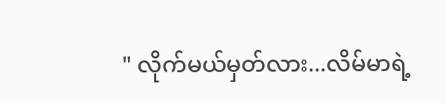" လိုက်မယ်မှတ်လား...လိမ်မာရဲ့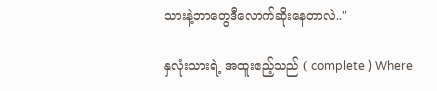သားနဲ့ဘာတွေဒီလောက်ဆိုးနေတာလဲ.."

နှလုံးသားရဲ့ အထူးဧည့်သည် ( complete ) Where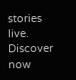stories live. Discover now